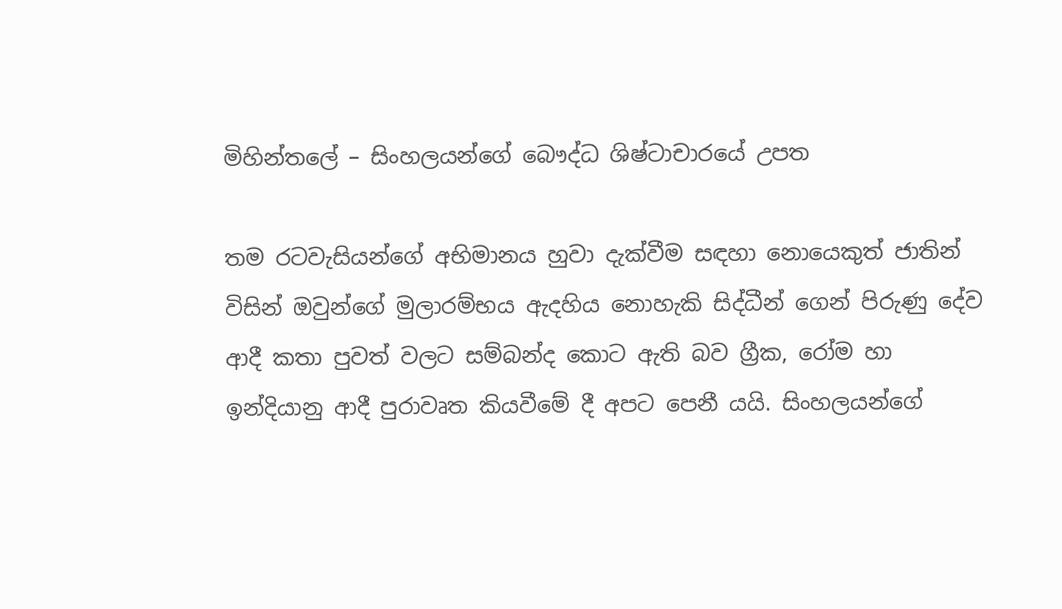මිහින්තලේ – සිංහලයන්ගේ බෞද්ධ ශිෂ්ටාචාරයේ උපත

තම රටවැසියන්ගේ අභිමානය හුවා දැක්වීම සඳහා නොයෙකුත් ජාතින් විසින් ඔවුන්ගේ මුලාරම්භය ඇදහිය නොහැකි සිද්ධීන් ගෙන් පිරුණු දේව ආදී කතා පුවත් වලට සම්බන්ද කොට ඇති බව ග්‍රීක, රෝම හා ඉන්දියානු ආදී පුරාවෘත කියවීමේ දී අපට පෙනී යයි. සිංහලයන්ගේ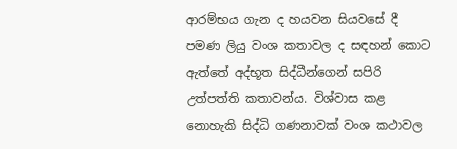ආරම්භය ගැන ද හයවන සියවසේ දී පමණ ලියු වංශ කතාවල ද සඳහන් කොට ඇත්තේ අද්භූත සිද්ධීන්ගෙන් සපිරි උත්පත්ති කතාවන්ය. විශ්වාස කළ නොහැකි සිද්ධි ගණනාවක් වංශ කථාවල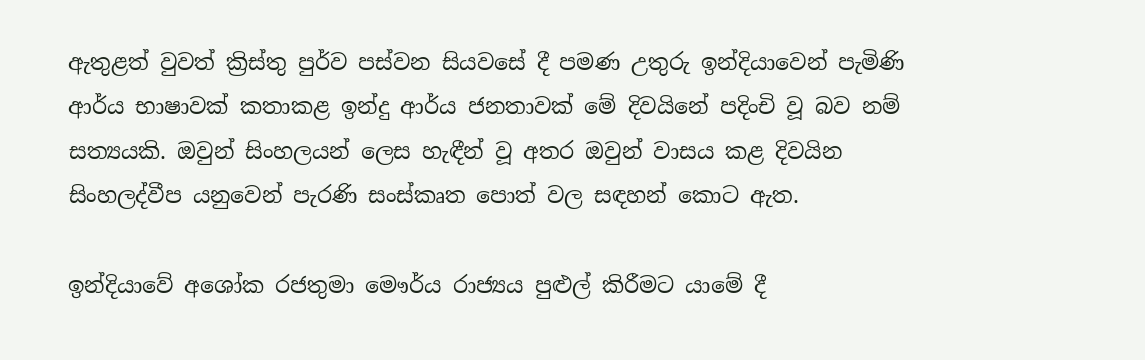ඇතුළත් වුවත් ක්‍රිස්තු පුර්ව පස්වන සියවසේ දී පමණ උතුරු ඉන්දියාවෙන් පැමිණි ආර්ය භාෂාවක් කතාකළ ඉන්දු ආර්ය ජනතාවක් මේ දිවයිනේ පදිංචි වූ බව නම් සත්‍යයකි. ඔවුන් සිංහලයන් ලෙස හැඳීන් වූ අතර ඔවුන් වාසය කළ දිවයින සිංහලද්වීප යනුවෙන් පැරණි සංස්කෘත පොත් වල සඳහන් කොට ඇත.

ඉන්දියාවේ අශෝක රජතුමා මෞර්ය රාජ්‍යය පුළුල් කිරීමට යාමේ දී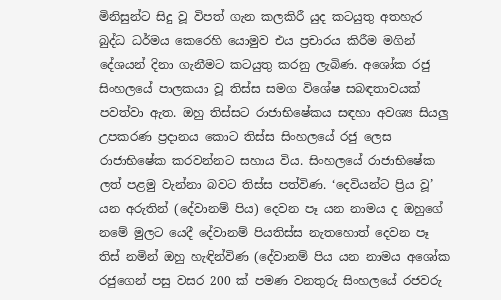මිනිසුන්ට සිදු වූ විපත් ගැන කලකිරී යුද කටයුතු අතහැර බුද්ධ ධර්මය කෙරෙහි යොමුව එය ප්‍රචාරය කිරීම මගින් දේශයන් දිනා ගැනීමට කටයුතු කරනු ලැබිණ. අශෝක රජු සිංහලයේ පාලකයා වූ තිස්ස සමග විශේෂ සබඳතාවයක් පවත්වා ඇත. ඔහු තිස්සට රාජාභිෂේකය සඳහා අවශ්‍ය සියලු උපකරණ ප්‍රදානය කොට තිස්ස සිංහලයේ රජු ලෙස රාජාභිෂේක කරවන්නට සහාය විය. සිංහලයේ රාජාභිෂේක ලත් පළමු වැන්නා බවට තිස්ස පත්විණ. ‘දෙවියන්ට ප්‍රිය වූ’ යන අරුතින් (දේවානම් පිය) දෙවන පෑ යන නාමය ද ඔහුගේ නමේ මුලට යෙදී දේවානම් පියතිස්ස නැතහොත් දෙවන පෑ තිස් නමින් ඔහු හැඳින්විණ (දේවානම් පිය යන නාමය අශෝක රජුගෙන් පසු වසර 200 ක් පමණ වනතුරු සිංහලයේ රජවරු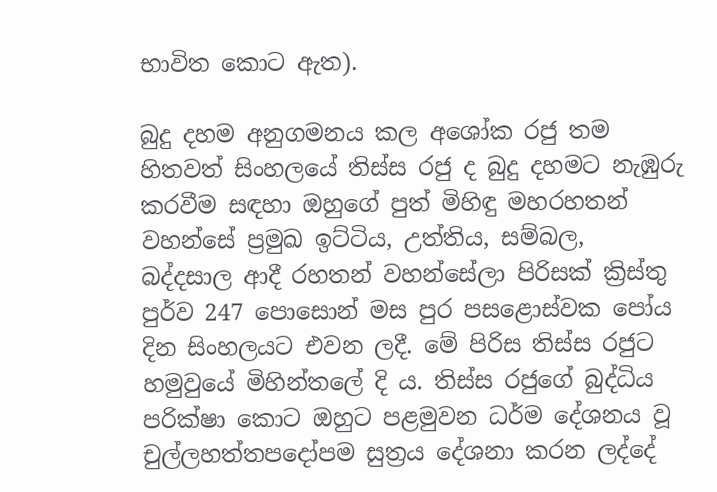භාවිත කොට ඇත).

බුදු දහම අනුගමනය කල අශෝක රජු තම හිතවත් සිංහලයේ තිස්ස රජු ද බුදු දහමට නැඹුරු කරවීම සඳහා ඔහුගේ පුත් මිහිඳු මහරහතන් වහන්සේ ප්‍රමුඛ ඉට්ටිය, උත්තිය, සම්බල, බද්දසාල ආදී රහතන් වහන්සේලා පිරිසක් ක්‍රිස්තු පුර්ව 247 පොසොන් මස පුර පසළොස්වක පෝය දින සිංහලයට එවන ලදී. මේ පිරිස තිස්ස රජුට හමුවුයේ මිහින්තලේ දි ය. තිස්ස රජුගේ බුද්ධිය පරික්ෂා කොට ඔහුට පළමුවන ධර්ම දේශනය වූ චුල්ලහත්තපදෝපම සුත්‍රය දේශනා කරන ලද්දේ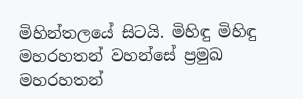මිහින්තලයේ සිටයි. මිහිඳු මිහිඳු මහරහතන් වහන්සේ ප්‍රමුඛ මහරහතන්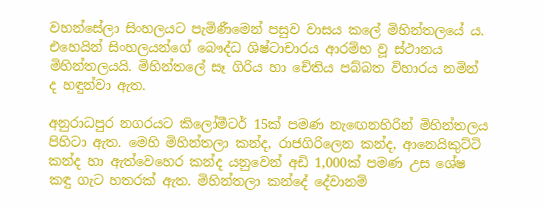වහන්සේලා සිංහලයට පැමිණීමෙන් පසුව වාසය කලේ මිහින්තලයේ ය. එහෙයින් සිංහලයන්ගේ බෞද්ධ ශිෂ්ටාචාරය ආරම්භ වූ ස්ථානය මිහින්තලයයි. මිහින්තලේ සෑ ගිරිය හා චේතිය පබ්බත විහාරය නමින් ද හඳුන්වා ඇත.

අනුරාධපුර නගරයට කිලෝමීටර් 15ක් පමණ නැඟෙනහිරින් මිහින්තලය පිහිටා ඇත. මෙහි මිහින්තලා කන්ද, රාජගිරිලෙන කන්ද, ආනෙයිකුට්ටි කන්ද හා ඇත්වෙහෙර කන්ද යනුවෙන් අඩි 1,000ක් පමණ උස ශේෂ කඳු ගැට හතරක් ඇත. මිහින්තලා කන්දේ දේවානම්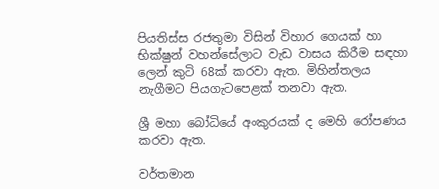පියතිස්ස රජතුමා විසින් විහාර ගෙයක් හා භික්ෂුන් වහන්සේලාට වැඩ වාසය කිරීම සඳහා ලෙන් කුටි 68ක් කරවා ඇත. මිහින්තලය නැගීමට පියගැටපෙළක් තනවා ඇත.

ශ්‍රී මහා බෝධියේ අංකුරයක් ද මෙහි රෝපණය කරවා ඇත.

වර්තමාන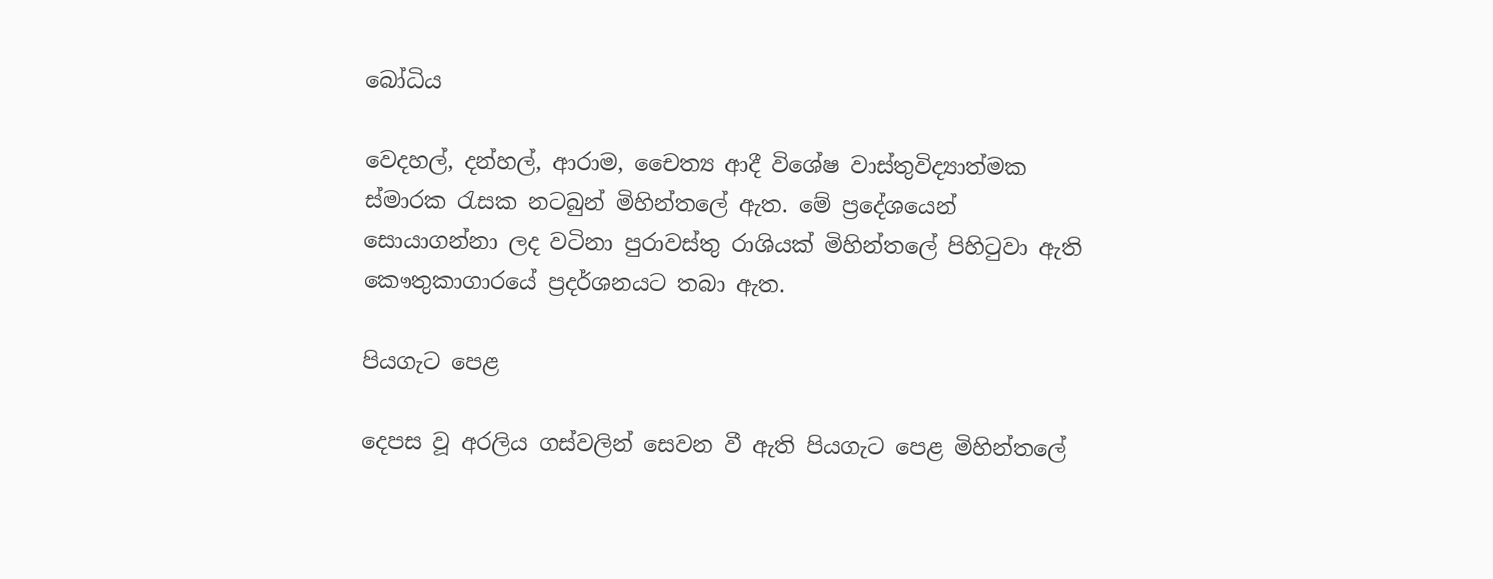බෝධිය

වෙදහල්, දන්හල්, ආරාම, චෛත්‍ය ආදී විශේෂ වාස්තුවිද්‍යාත්මක ස්මාරක රැසක නටබුන් මිහින්තලේ ඇත. මේ ප්‍රදේශයෙන් සොයාගන්නා ලද වටිනා පුරාවස්තු රාශියක් මිහින්තලේ පිහිටුවා ඇති කෞතුකාගාරයේ ප්‍රදර්ශනයට තබා ඇත.

පියගැට පෙළ

දෙපස වූ අරලිය ගස්වලින් සෙවන වී ඇති පියගැට පෙළ මිහින්තලේ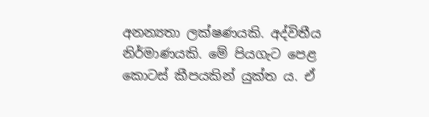අනන්‍යතා ලක්ෂණයකි. අද්විතීය නිර්මාණයකි. මේ පියගැට පෙළ කොටස් කීපයකින් යුක්ත ය. ඒ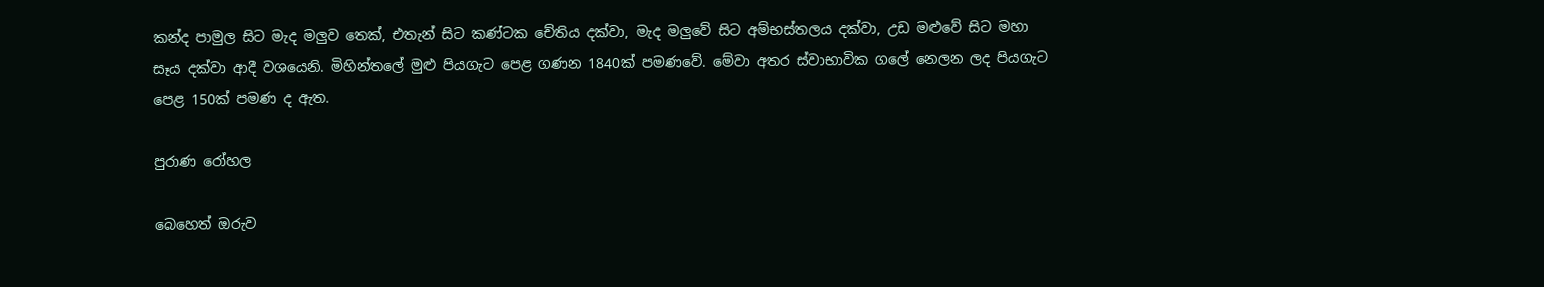කන්ද පාමුල සිට මැද මලුව තෙක්, එතැන් සිට කණ්ටක චේතිය දක්වා, මැද මලුවේ සිට අම්භස්තලය දක්වා, උඩ මළුවේ සිට මහා සෑය දක්වා ආදී වශයෙනි. මිහින්තලේ මුළු පියගැට පෙළ ගණන 1840ක් පමණවේ. මේවා අතර ස්වාභාවික ගලේ නෙලන ලද පියගැට පෙළ 150ක් පමණ ද ඇත.

පුරාණ රෝහල

බෙහෙත් ඔරුව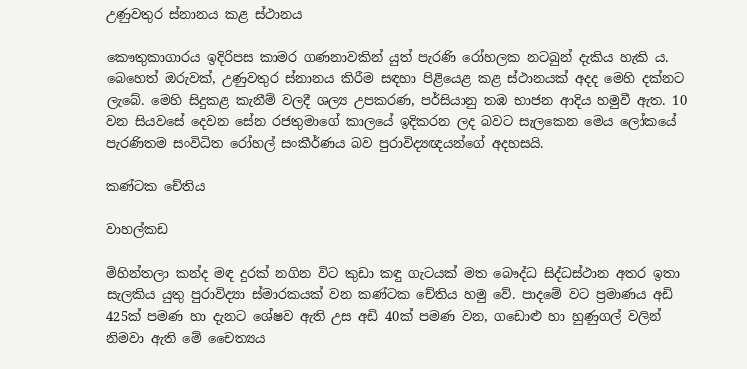උණුවතුර ස්නානය කළ ස්ථානය

කෞතුකාගාරය ඉදිරිපස කාමර ගණනාවකින් යුත් පැරණි රෝහලක නටබුන් දැකිය හැකි ය. බෙහෙත් ඔරුවක්, උණුවතුර ස්නානය කිරීම සඳහා පිළියෙළ කළ ස්ථානයක් අදද මෙහි දක්නට ලැබේ. මෙහි සිදුකළ කැනීම් වලදී ශල්‍ය උපකරණ, පර්සියානු තඹ භාජන ආදිය හමුවී ඇත. 10 වන සියවසේ දෙවන සේන රජතුමාගේ කාලයේ ඉදිකරන ලද බවට සැලකෙන මෙය ලෝකයේ පැරණිතම සංවිධිත රෝහල් සංකීර්ණය බව පුරාවිද්‍යඥයන්ගේ අදහසයි.

කණ්ටක චේතිය

වාහල්කඩ

මිහින්තලා කන්ද මඳ දුරක් නගින විට කුඩා කඳු ගැටයක් මත බෞද්ධ සිද්ධස්ථාන අතර ඉතා සැලකිය යුතු පුරාවිද්‍යා ස්මාරකයක් වන කණ්ටක චේතිය හමු වේ. පාදමේ වට ප්‍රමාණය අඩි 425ක් පමණ හා දැනට ශේෂව ඇති උස අඩි 40ක් පමණ වන, ගඩොළු හා හුණුගල් වලින් නිමවා ඇති මේ චෛත්‍යය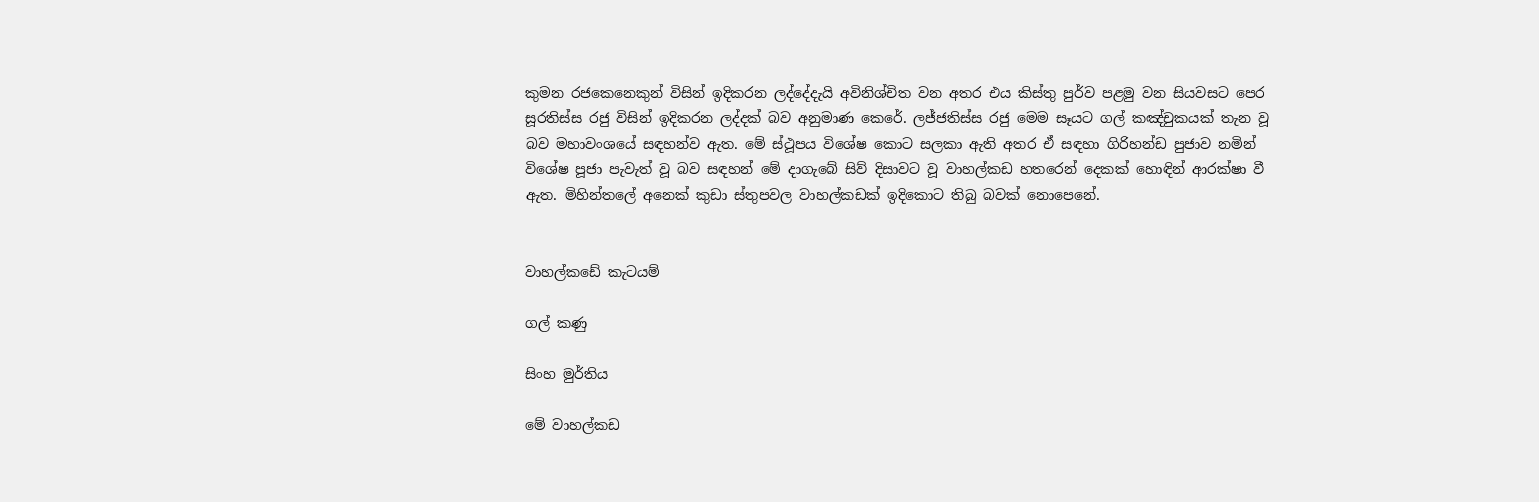කුමන රජකෙනෙකුන් විසින් ඉදිකරන ලද්දේදැයි අවිනිශ්චිත වන අතර එය කිස්තු පුර්ව පළමු වන සියවසට පෙර සූරතිස්ස රජු විසින් ඉදිකරන ලද්දක් බව අනුමාණ කෙරේ. ලජ්ජතිස්ස රජු මෙම සෑයට ගල් කඤ්චුකයක් තැන වූ බව මහාවංශයේ සඳහන්ව ඇත. මේ ස්ථූපය විශේෂ කොට සලකා ඇති අතර ඒ සඳහා ගිරිහන්ඩ පුජාව නමින් විශේෂ පූජා පැවැත් වූ බව සඳහන් මේ දාගැබේ සිව් දිසාවට වූ වාහල්කඩ හතරෙන් දෙකක් හොඳින් ආරක්ෂා වී ඇත. මිහින්තලේ අනෙක් කුඩා ස්තුපවල වාහල්කඩක් ඉදිකොට තිබු බවක් නොපෙනේ.


වාහල්කඩේ කැටයම්

ගල් කණු

සිංහ මුර්තිය

මේ වාහල්කඩ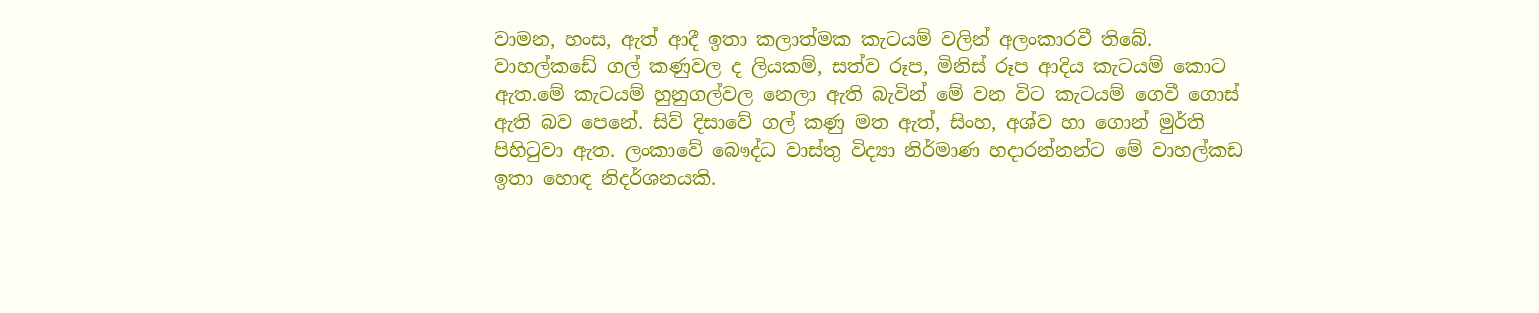වාමන, හංස, ඇත් ආදී ඉතා කලාත්මක කැටයම් වලින් අලංකාරවී තිබේ. වාහල්කඩේ ගල් කණුවල ද ලියකම්, සත්ව රූප, මිනිස් රූප ආදිය කැටයම් කොට ඇත.මේ කැටයම් හුනුගල්වල නෙලා ඇති බැවින් මේ වන විට කැටයම් ගෙවී ගොස් ඇති බව පෙනේ. සිව් දිසාවේ ගල් කණු මත ඇත්, සිංහ, අශ්ව හා ගොන් මුර්ති පිහිටුවා ඇත. ලංකාවේ බෞද්ධ වාස්තු විද්‍යා නිර්මාණ හදාරන්නන්ට මේ වාහල්කඩ ඉතා හොඳ නිදර්ශනයකි.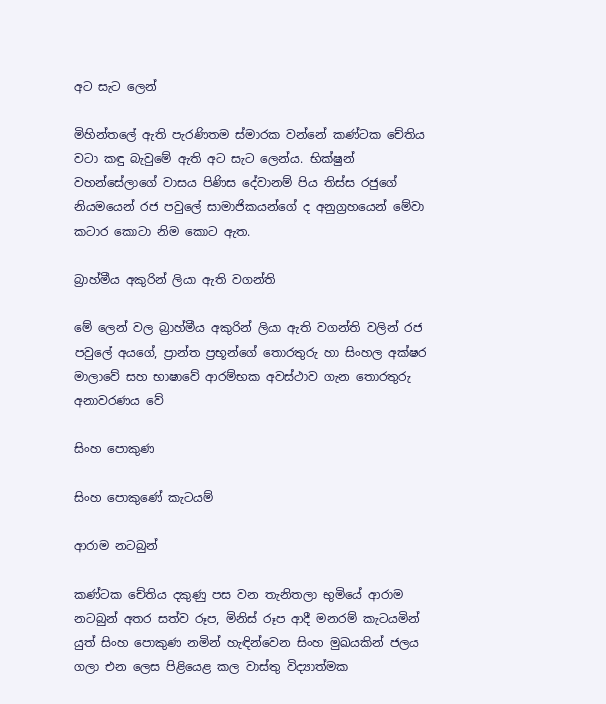අට සැට ලෙන්

මිහින්තලේ ඇති පැරණිතම ස්මාරක වන්නේ කණ්ටක චේතිය වටා කඳු බැවුමේ ඇති අට සැට ලෙන්ය. භික්ෂුන් වහන්සේලාගේ වාසය පිණිස දේවානම් පිය තිස්ස රජුගේ නියමයෙන් රජ පවුලේ සාමාජිකයන්ගේ ද අනුග්‍රහයෙන් මේවා කටාර කොටා නිම කොට ඇත.

බ්‍රාහ්මීය අකුරින් ලියා ඇති වගන්ති

මේ ලෙන් වල බ්‍රාහ්මීය අකුරින් ලියා ඇති වගන්ති වලින් රජ පවුලේ අයගේ, ප්‍රාන්ත ප්‍රභූන්ගේ තොරතුරු හා සිංහල අක්ෂර මාලාවේ සහ භාෂාවේ ආරම්භක අවස්ථාව ගැන තොරතුරු අනාවරණය වේ

සිංහ පොකුණ

සිංහ පොකුණේ කැටයම්

ආරාම නටබුන්

කණ්ටක චේතිය දකුණු පස වන තැනිතලා භුමියේ ආරාම නටබුන් අතර සත්ව රූප, මිනිස් රූප ආදී මනරම් කැටයමින් යුත් සිංහ පොකුණ නමින් හැඳින්වෙන සිංහ මුඛයකින් ජලය ගලා එන ලෙස පිළියෙළ කල වාස්තු විද්‍යාත්මක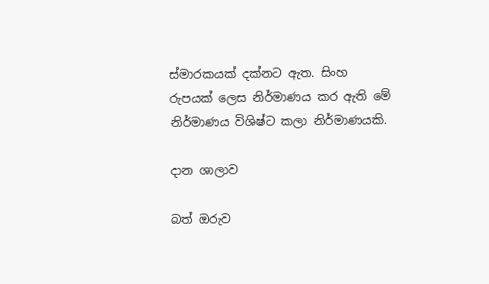ස්මාරකයක් දක්නට ඇත. සිංහ රුපයක් ලෙස නිර්මාණය කර ඇති මේ නිර්මාණය විශිෂ්ට කලා නිර්මාණයකි.

දාන ශාලාව

බත් ඔරුව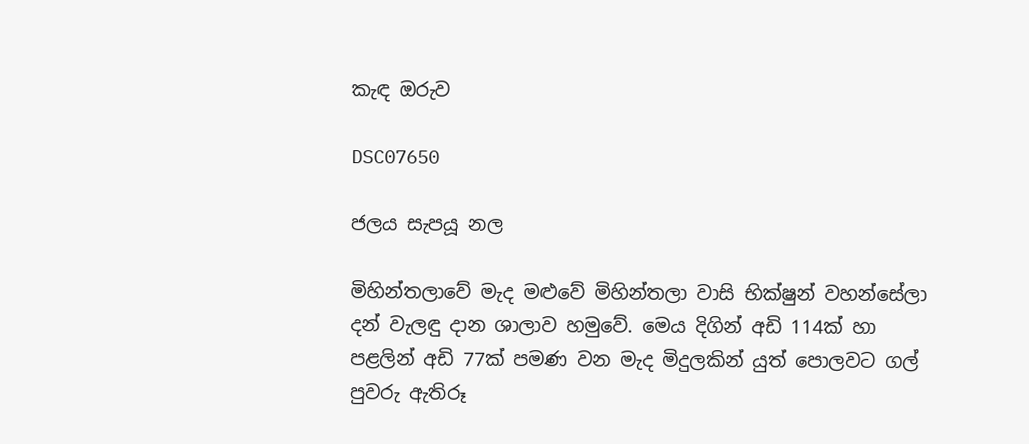කැඳ ඔරුව

DSC07650

ජලය සැපයූ නල

මිහින්තලාවේ මැද මළුවේ මිහින්තලා වාසි භික්ෂුන් වහන්සේලා දන් වැලඳු දාන ශාලාව හමුවේ. මෙය දිගින් අඩි 114ක් හා පළලින් අඩි 77ක් පමණ වන මැද මිදුලකින් යුත් පොලවට ගල් පුවරු ඇතිරූ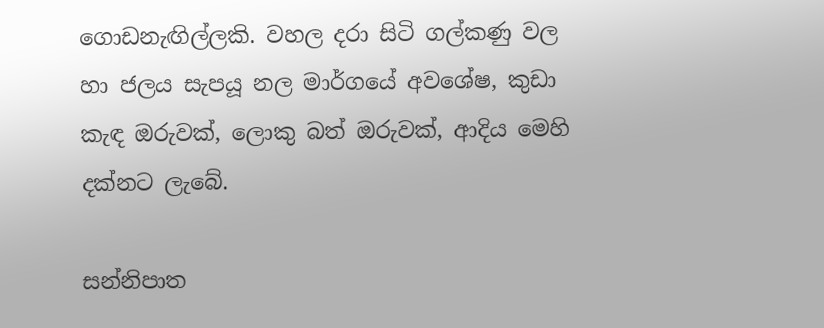ගොඩනැඟිල්ලකි. වහල දරා සිටි ගල්කණු වල හා ජලය සැපයූ නල මාර්ගයේ අවශේෂ, කුඩා කැඳ ඔරුවක්, ලොකු බත් ඔරුවක්, ආදිය මෙහි දක්නට ලැබේ.

සන්නිපාත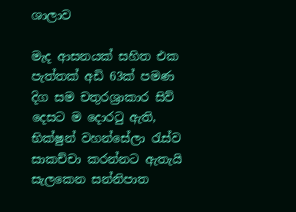ශාලාව

මැද ආසනයක් සහිත එක පැත්තක් අඩි 63ක් පමණ දිග සම චතුරශ්‍රාකාර සිව් දෙසට ම දොරටු ඇති, භික්ෂුන් වහන්සේලා රැස්ව සාකච්චා කරන්නට ඇතැයි සැලකෙන සන්නිපාත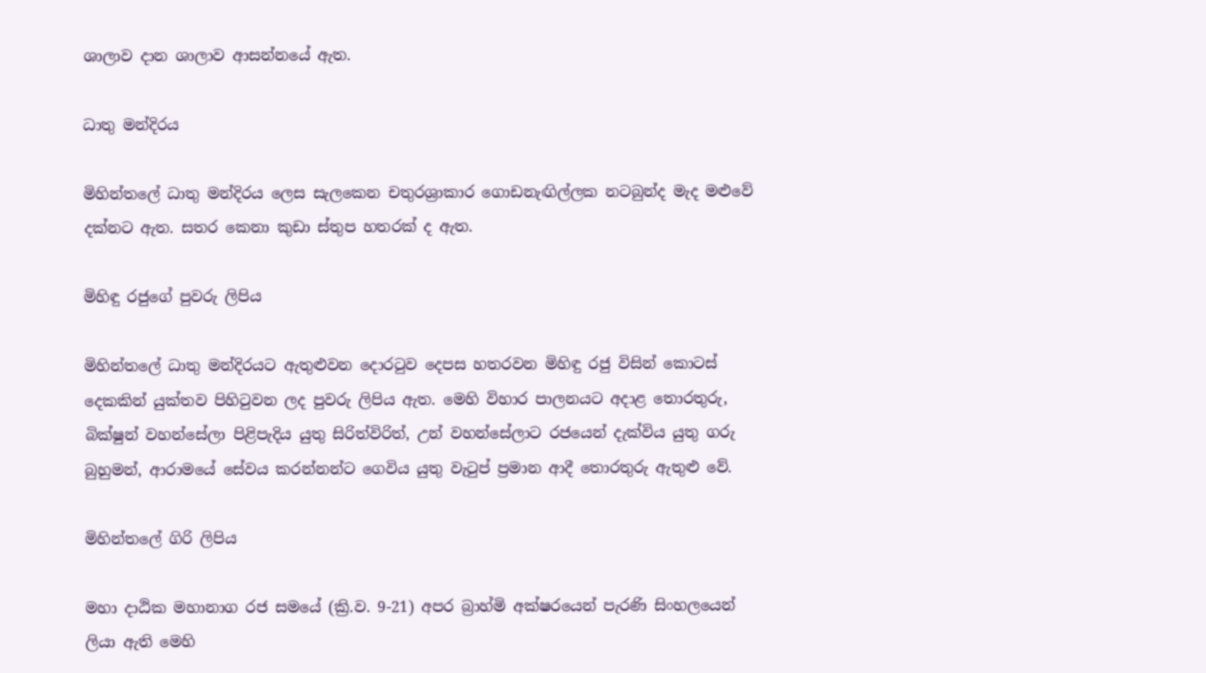ශාලාව දාන ශාලාව ආසන්නයේ ඇත.

ධාතු මන්දිරය

මිහින්තලේ ධාතු මන්දිරය ලෙස සැලකෙන චතුරශ්‍රාකාර ගොඩනැඟිල්ලක නටබුන්ද මැද මළුවේ දක්නට ඇත. සතර කෙනා කුඩා ස්තුප හතරක් ද ඇත.

මිහිඳු රජුගේ පුවරු ලිපිය

මිහින්තලේ ධාතු මන්දිරයට ඇතුළුවන දොරටුව දෙපස හතරවන මිහිඳු රජු විසින් කොටස් දෙකකින් යුක්තව පිහිටුවන ලද පුවරු ලිපිය ඇත. මෙහි විහාර පාලනයට අදාළ තොරතුරු, බික්ෂුන් වහන්සේලා පිළිපැදිය යුතු සිරිත්විරිත්, උන් වහන්සේලාට රජයෙන් දැක්විය යුතු ගරු බුහුමන්, ආරාමයේ සේවය කරන්නන්ට ගෙවිය යුතු වැටුප් ප්‍රමාන ආදී තොරතුරු ඇතුළු වේ.

මිහින්තලේ ගිරි ලිපිය

මහා දාඨික මහානාග රජ සමයේ (ක්‍රි.ව. 9-21) අපර බ්‍රාහ්මි අක්ෂරයෙන් පැරණි සිංහලයෙන් ලියා ඇති මෙහි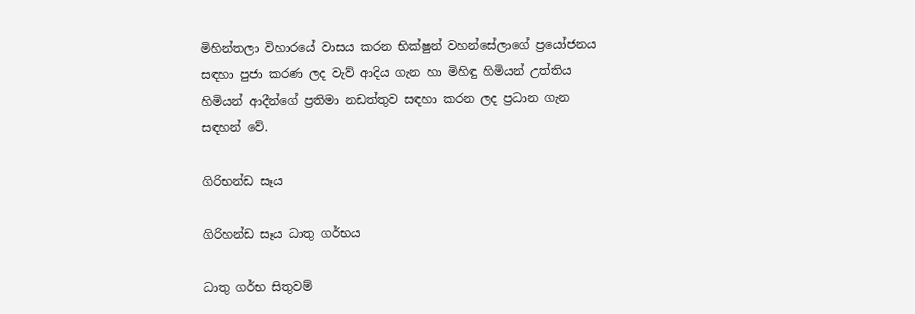මිහින්තලා විහාරයේ වාසය කරන භික්ෂුන් වහන්සේලාගේ ප්‍රයෝජනය සඳහා පුජා කරණ ලද වැව් ආදිය ගැන හා මිහිඳු හිමියන් උත්තිය හිමියන් ආදීන්ගේ ප්‍රතිමා නඩත්තුව සඳහා කරන ලද ප්‍රධාන ගැන සඳහන් ‌වේ.

ගිරිභන්ඩ සෑය

ගිරිහන්ඩ සෑය ධාතු ගර්භය

ධාතු ගර්භ සිතුවම්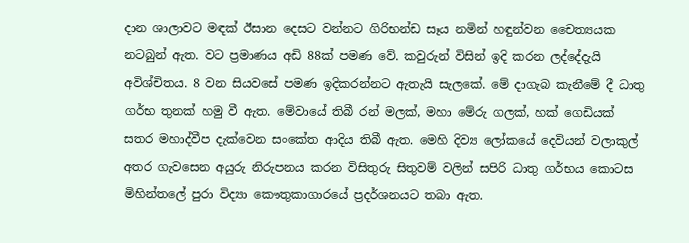දාන ශාලාවට මඳක් ඊසාන දෙසට වන්නට ගිරිභන්ඩ සෑය නමින් හඳුන්වන චෛත්‍යයක නටබුන් ඇත. වට ප්‍රමාණය අඩි 88ක් පමණ වේ. කවුරුන් විසින් ඉදි කරන ලද්දේදැයි අවිශ්චිතය. 8 වන සියවසේ පමණ ඉදිකරන්නට ඇතැයි සැලකේ. මේ දාගැබ කැනීමේ දී ධාතු ගර්භ තුනක් හමු වී ඇත. මේවායේ තිබී රන් මලක්, මහා මේරු ගලක්, හක් ගෙඩියක් සතර මහාද්වීප දැක්වෙන සංකේත ආදිය තිබී ඇත. මෙහි දිව්‍ය ලෝකයේ දෙවියන් වලාකුල් අතර ගැවසෙන අයුරු නිරුපනය කරන විසිතුරු සිතුවම් වලින් සපිරි ධාතු ගර්භය කොටස මිහින්තලේ පුරා විද්‍යා කෞතුකාගාරයේ ප්‍රදර්ශනයට තබා ඇත.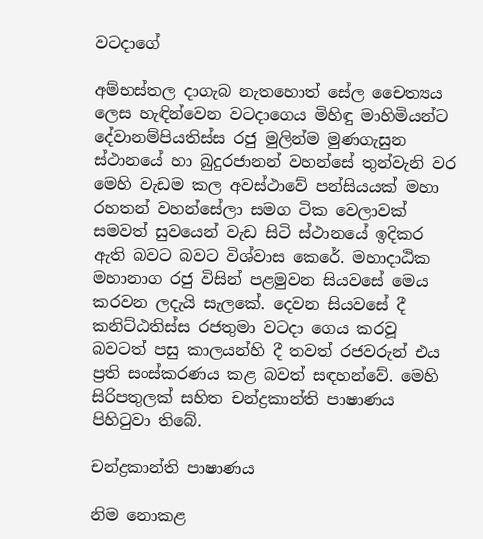වටදාගේ

අම්භස්තල දාගැබ නැතහොත් සේල චෛත්‍යය ලෙස හැඳින්වෙන වටදාගෙය මිහිඳු මාහිමියන්ට දේවානම්පියතිස්ස රජු මුලින්ම මුණගැසුන ස්ථානයේ හා බුදුරජානන් වහන්සේ තුන්වැනි වර මෙහි වැඩම කල අවස්ථාවේ පන්සියයක් මහා රහතන් වහන්සේලා සමග ටික වෙලාවක් සමවත් සුවයෙන් වැඩ සිටි ස්ථානයේ ඉදිකර ඇති බවට බවට විශ්වාස කෙරේ. මහාදාඨික මහානාග රජු විසින් පළමුවන සියවසේ මෙය කරවන ලදැයි සැලකේ. දෙවන සියවසේ දී කනිට්ඨතිස්ස රජතුමා වටදා ගෙය කරවූ බවටත් පසු කාලයන්හි දී තවත් රජවරුන් එය ප්‍රති සංස්කරණය කළ බවත් සඳහන්වේ. මෙහි සිරිපතුලක් සහිත චන්ද්‍රකාන්ති පාෂාණය පිහිටුවා තිබේ.

චන්ද්‍රකාන්ති පාෂාණය

නිම නොකළ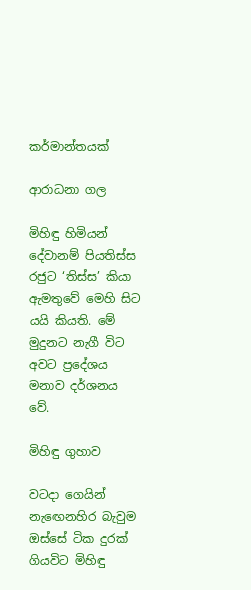කර්මාන්තයක්

ආරාධනා ගල

මිහිඳු හිමියන් දේවානම් පියතිස්ස රජුට ‘තිස්ස’ කියා ඇමතුවේ මෙහි සිට යයි කියති. මේ මුදුනට නැගී විට අවට ප්‍රදේශය මනාව දර්ශනය වේ.

මිහිඳු ගුහාව

වටදා ගෙයින් නැඟෙනහිර බැවුම ඔස්සේ ටික දුරක් ගියවිට මිහිඳු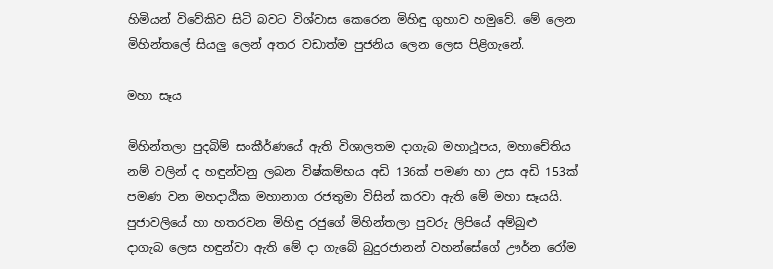හිමියන් විවේකිව සිටි බවට විශ්වාස කෙරෙන මිහිඳු ගුහාව හමුවේ. මේ ලෙන මිහින්තලේ සියලු ලෙන් අතර වඩාත්ම පුජනිය ලෙන ලෙස පිළිගැනේ.

මහා සෑය

මිහින්තලා පුදබිම් සංකීර්ණයේ ඇති විශාලතම දාගැබ මහාථූපය, මහාචේතිය නම් වලින් ද හඳුන්වනු ලබන විෂ්කම්භය අඩි 136ක් පමණ හා උස අඩි 153ක් පමණ වන මහදාඨික මහානාග රජතුමා විසින් කරවා ඇති මේ මහා සෑයයි. පුජාවලියේ හා හතරවන මිහිඳු රජුගේ මිහින්තලා පුවරු ලිපියේ අම්බුළු දාගැබ ලෙස හඳුන්වා ඇති මේ දා ගැබේ බුදුරජානන් වහන්සේගේ ඌර්න රෝම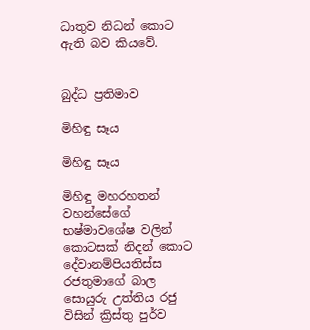ධාතුව නිධන් කොට ඇති බව කියවේ.


බුද්ධ ප්‍රතිමාව

මිහිඳු සෑය

මිහිඳු සෑය

මිහිඳු මහරහතන් වහන්සේගේ භෂ්මාවශේෂ වලින් කොටසක් නිදන් කොට දේවානම්පියතිස්ස රජතුමාගේ බාල සොයුරු උත්තිය රජු විසින් ක්‍රිස්තු පුර්ව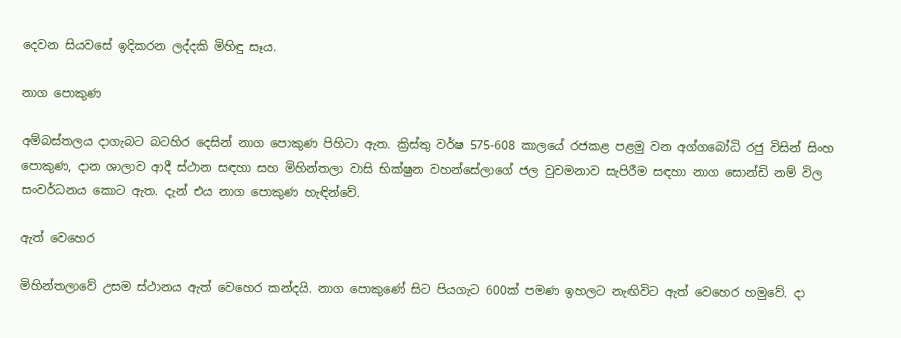දෙවන සියවසේ ඉදිකරන ලද්දකි මිහිඳු සෑය.

නාග පොකුණ

අම්බස්තලය දාගැබට බටහිර දෙසින් නාග පොකුණ පිහිටා ඇත. ක්‍රිස්තු වර්ෂ 575-608 කාලයේ රජකළ පළමු වන අග්ගබෝධි රජු විසින් සිංහ පොකුණ, දාන ශාලාව ආදී ස්ථාන සඳහා සහ මිහින්තලා වාසි භික්ෂුන වහන්සේලාගේ ජල වුවමනාව සැපිරීම සඳහා නාග සොන්ඩි නම් විල සංවර්ධනය කොට ඇත. දැන් එය නාග පොකුණ හැඳින්වේ.

ඇත් වෙහෙර

මිහින්තලාවේ උසම ස්ථානය ඇත් වෙහෙර කන්දයි. නාග පොකුණේ සිට පියගැට 600ක් පමණ ඉහලට නැඟිවිට ඇත් වෙහෙර හමුවේ. දා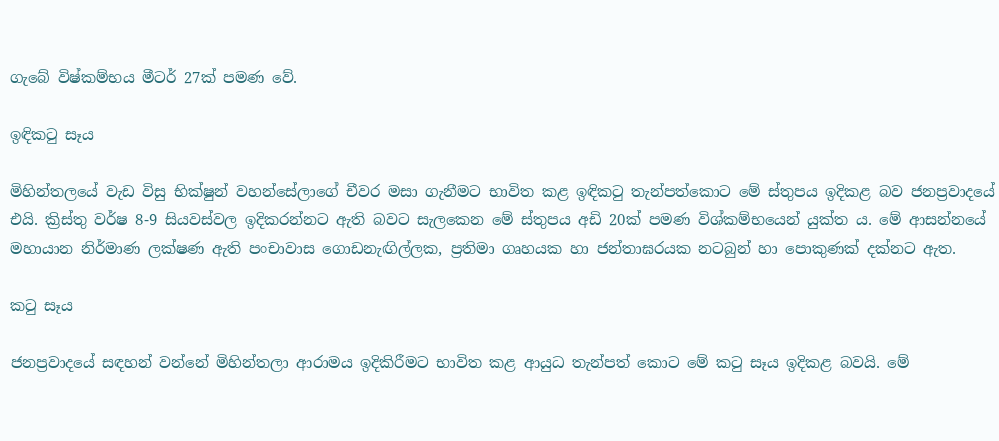ගැබේ විෂ්කම්භය මීටර් 27ක් පමණ වේ.

ඉඳිකටු සෑය

මිහින්තලයේ වැඩ විසු භික්ෂුන් වහන්සේලාගේ චීවර මසා ගැනීමට භාවිත කළ ඉඳිකටු තැන්පත්කොට මේ ස්තුපය ඉදිකළ බව ජනප්‍රවාදයේ එයි. ක්‍රිස්තු වර්ෂ 8-9 සියවස්වල ඉදිකරන්නට ඇති බවට සැලකෙන මේ ස්තුපය අඩි 20ක් පමණ විශ්කම්භයෙන් යුක්ත ය. මේ ආසන්නයේ මහායාන නිර්මාණ ලක්ෂණ ඇති පංචාවාස ගොඩනැඟිල්ලක, ප්‍රතිමා ගෘහයක හා ජන්තාඝරයක නටබුන් හා පොකුණක් දක්නට ඇත.

කටු සෑය

ජනප්‍රවාදයේ සඳහන් වන්නේ මිහින්තලා ආරාමය ඉදිකිරීමට භාවිත කළ ආයුධ තැන්පත් කොට මේ කටු සෑය ඉදිකළ බවයි. මේ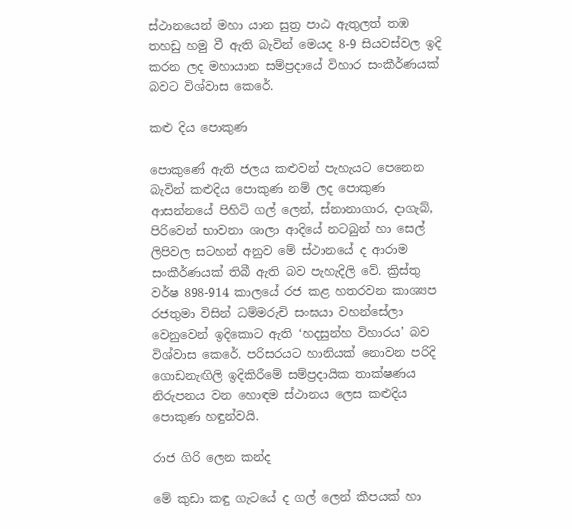ස්ථානයෙන් මහා යාන සුත්‍ර පාඨ ඇතුලත් තඹ තහඩු හමු වී ඇති බැවින් මෙයද 8-9 සියවස්වල ඉදි කරන ලද මහායාන සම්ප්‍රදායේ විහාර සංකීර්ණයක් බවට විශ්වාස කෙරේ.

කළු දිය පොකුණ

පොකුණේ ඇති ජලය කළුවන් පැහැයට පෙනෙන බැවින් කළුදිය පොකුණ නම් ලද පොකුණ ආසන්නයේ පිහිටි ගල් ලෙන්, ස්නානාගාර, දාගැබ්, පිරිවෙන් භාවනා ශාලා ආදියේ නටබුන් හා සෙල් ලිපිවල සටහන් අනුව මේ ස්ථානයේ ද ආරාම සංකීර්ණයක් තිබී ඇති බව පැහැදිලි වේ. ක්‍රිස්තු වර්ෂ 898-914 කාලයේ රජ කළ හතරවන කාශ්‍යප රජතුමා විසින් ධම්මරුචි සංඝයා වහන්සේලා වෙනුවෙන් ඉදිකොට ඇති ‘හදසුන්හ විහාරය’ බව විශ්වාස කෙරේ. පරිසරයට හානියක් නොවන පරිදි ගොඩනැඟිලි ඉදිකිරීමේ සම්ප්‍රදායික තාක්ෂණය නිරුපනය වන හොඳම ස්ථානය ලෙස කළුදිය පොකුණ හඳුන්වයි.

රාජ ගිරි ලෙන කන්ද

මේ කුඩා කඳු ගැටයේ ද ගල් ලෙන් කීපයක් හා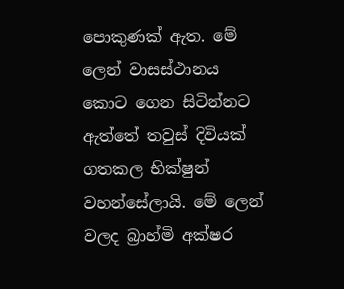පොකුණක් ඇත. මේ ලෙන් වාසස්ථානය කොට ගෙන සිටින්නට ඇත්තේ තවුස් දිවියක් ගතකල භික්ෂුන් වහන්සේලායි. මේ ලෙන් වලද බ්‍රාහ්මි අක්ෂර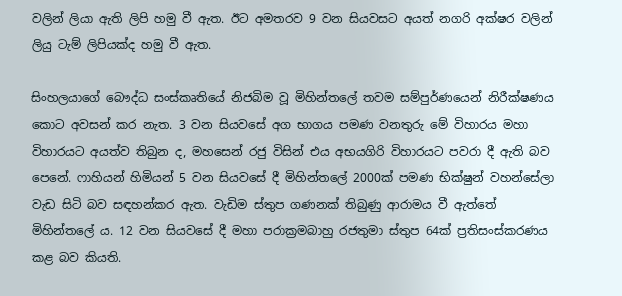වලින් ලියා ඇති ලිපි හමු වී ඇත. ඊට අමතරව 9 වන සියවසට අයත් නගරි අක්ෂර වලින් ලියු ටැම් ලිපියක්ද හමු වී ඇත.

සිංහලයාගේ බෞද්ධ සංස්කෘතියේ නිජබිම වූ මිහින්තලේ තවම සම්පුර්ණයෙන් නිරීක්ෂණය කොට අවසන් කර නැත. 3 වන සියවසේ අග භාගය පමණ වනතුරු මේ විහාරය මහා විහාරයට අයත්ව තිබුන ද, මහසෙන් රජු විසින් එය අභයගිරි විහාරයට පවරා දී ඇති බව පෙනේ. ෆාහියන් හිමියන් 5 වන සියවසේ දී මිහින්තලේ 2000ක් පමණ භික්ෂුන් වහන්සේලා වැඩ සිටි බව සඳහන්කර ඇත. වැඩිම ස්තුප ගණනක් තිබුණු ආරාමය වී ඇත්තේ මිහින්තලේ ය. 12 වන සියවසේ දී මහා පරාක්‍රමබාහු රජතුමා ස්තුප 64ක් ප්‍රතිසංස්කරණය කළ බව කියති.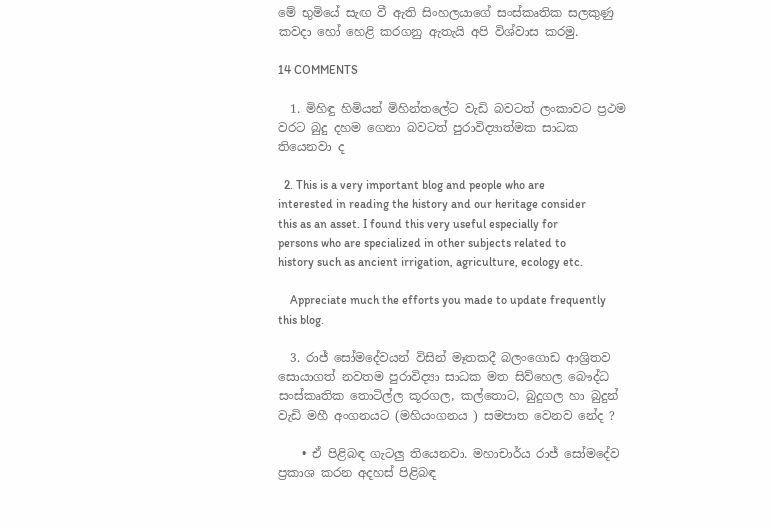මේ භුමියේ සැඟ වී ඇති සිංහලයාගේ සංස්කෘතික සලකුණු කවදා හෝ හෙළි කරගනු ඇතැයි අපි විශ්වාස කරමු.

14 COMMENTS

  1. මිහිඳු හිමියන් මිහින්තලේට වැඩි බවටත් ලංකාවට ප්‍රථම වරට බුදු දහම ගෙනා බවටත් පුරාවිද්‍යාත්මක සාධක තියෙනවා ද

  2. This is a very important blog and people who are interested in reading the history and our heritage consider this as an asset. I found this very useful especially for persons who are specialized in other subjects related to history such as ancient irrigation, agriculture, ecology etc.

    Appreciate much the efforts you made to update frequently this blog.

  3. රාජ් සෝමදේවයන් විසින් මෑතකදී බලංගොඩ ආශ්‍රිතව සොයාගත් නවතම පුරාවිද්‍යා සාධක මත සිව්හෙල බෞද්ධ සංස්කෘතික තොටිල්ල කූරගල, කල්තොට, බුදුගල හා බුදුන් වැඩි මහී අංගනයට (මහියංගනය ) සමපාත වෙනව නේද ?

    • ඒ පිළිබඳ ගැටලු තියෙනවා. මහාචාර්ය රාජ් සෝමදේව ප්‍රකාශ කරන අදහස් පිළිබඳ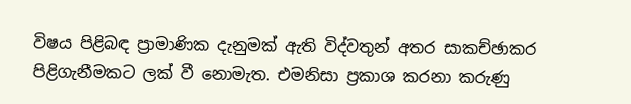විෂය පිළිබඳ ප්‍රාමාණික දැනුමක් ඇති විද්වතුන් අතර සාකච්ඡාකර පිළිගැනීමකට ලක් වී නොමැත. එමනිසා ප්‍රකාශ කරනා කරුණු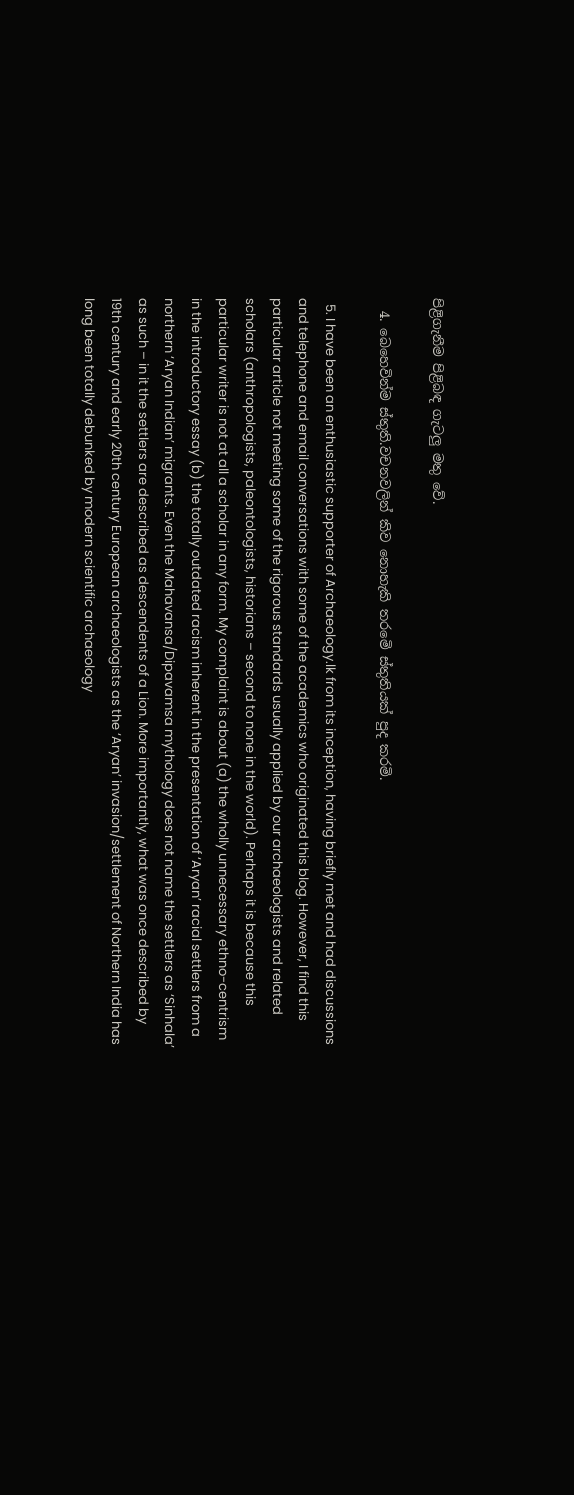පිළිගැනීම පිළිබඳ ගැටලු මතු වේ.

  4. බෙහෙවින්ම ස්තුති.වචනවලින් කිව නොහැකි තරමෙි ස්තුතියක් පුද කරමි.

  5. I have been an enthusiastic supporter of Archaeology.lk from its inception, having briefly met and had discussions and telephone and email conversations with some of the academics who originated this blog. However, I find this particular article not meeting some of the rigorous standards usually applied by our archaeologists and related scholars (anthropologists, paleontologists, historians – second to none in the world). Perhaps it is because this particular writer is not at all a scholar in any form. My complaint is about (a) the wholly unnecessary ethno-centrism in the introductory essay (b) the totally outdated racism inherent in the presentation of ‘Aryan’ racial settlers from a northern ‘Aryan Indian’ migrants. Even the Mahavansa/Dipavamsa mythology does not name the settlers as ‘Sinhala’ as such – in it the settlers are described as descendents of a Lion. More importantly, what was once described by 19th century and early 20th century European archaeologists as the ‘Aryan’ invasion/settlement of Northern India has long been totally debunked by modern scientific archaeology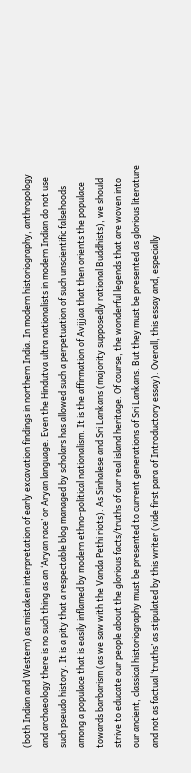(both Indian and Western) as mistaken interpretation of early excavation findings in northern India. In modern historiography, anthropology and archaeology there is no such thing as an ‘Aryan race’ or Aryan language. Even the Hindutva ultra nationalists in modern Indian do not use such pseudo history. It is a pity that a respectable blog managed by scholars has allowed such a perpetuation of such unscientific falsehoods among a populace that is easily inflamed by modern ethno-political nationalism. It is the affirmation of Avijjaa that then orients the populace towards barbarism (as we saw with the Vanda Pethi riots). As Sinhalese and Sri Lankans (majority supposedly rational Buddhists), we should strive to educate our people about the glorious facts/truths of our real island heritage. Of course, the wonderful legends that are woven into our ancient, classical historiography must be presented to current generations of Sri Lankans. But they must be presented as glorious literature and not as factual ‘truths’ as stipulated by this writer (vide first para of Introductory essay). Overall, this essay and, especially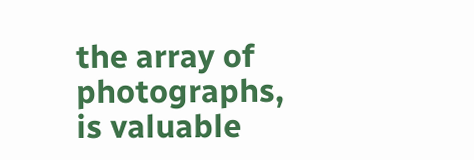the array of photographs, is valuable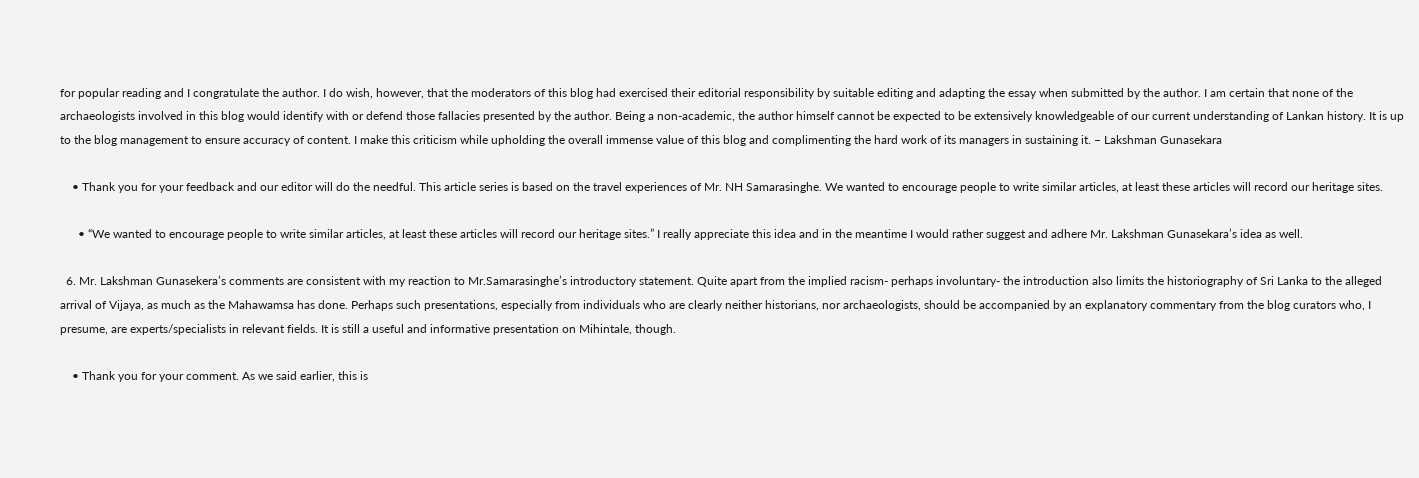for popular reading and I congratulate the author. I do wish, however, that the moderators of this blog had exercised their editorial responsibility by suitable editing and adapting the essay when submitted by the author. I am certain that none of the archaeologists involved in this blog would identify with or defend those fallacies presented by the author. Being a non-academic, the author himself cannot be expected to be extensively knowledgeable of our current understanding of Lankan history. It is up to the blog management to ensure accuracy of content. I make this criticism while upholding the overall immense value of this blog and complimenting the hard work of its managers in sustaining it. – Lakshman Gunasekara

    • Thank you for your feedback and our editor will do the needful. This article series is based on the travel experiences of Mr. NH Samarasinghe. We wanted to encourage people to write similar articles, at least these articles will record our heritage sites.

      • “We wanted to encourage people to write similar articles, at least these articles will record our heritage sites.” I really appreciate this idea and in the meantime I would rather suggest and adhere Mr. Lakshman Gunasekara’s idea as well.

  6. Mr. Lakshman Gunasekera’s comments are consistent with my reaction to Mr.Samarasinghe’s introductory statement. Quite apart from the implied racism- perhaps involuntary- the introduction also limits the historiography of Sri Lanka to the alleged arrival of Vijaya, as much as the Mahawamsa has done. Perhaps such presentations, especially from individuals who are clearly neither historians, nor archaeologists, should be accompanied by an explanatory commentary from the blog curators who, I presume, are experts/specialists in relevant fields. It is still a useful and informative presentation on Mihintale, though.

    • Thank you for your comment. As we said earlier, this is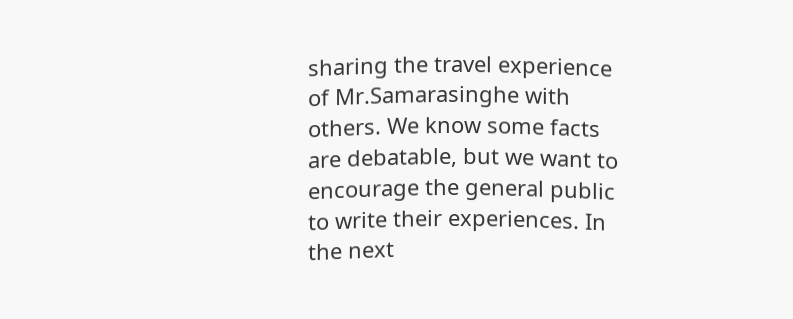sharing the travel experience of Mr.Samarasinghe with others. We know some facts are debatable, but we want to encourage the general public to write their experiences. In the next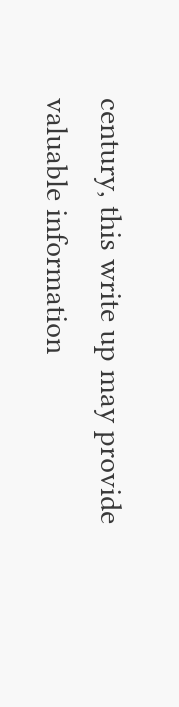century, this write up may provide valuable information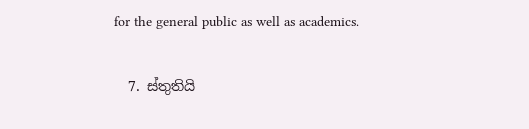for the general public as well as academics.

  7. ස්තුතියි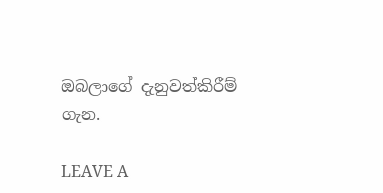ඔබලාගේ දැනුවත්කිරීම් ගැන.

LEAVE A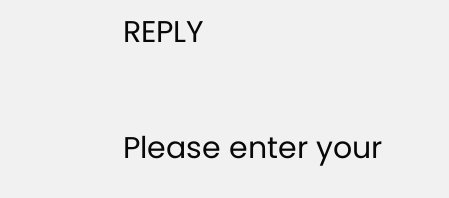REPLY

Please enter your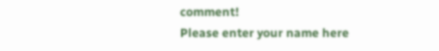comment!
Please enter your name here